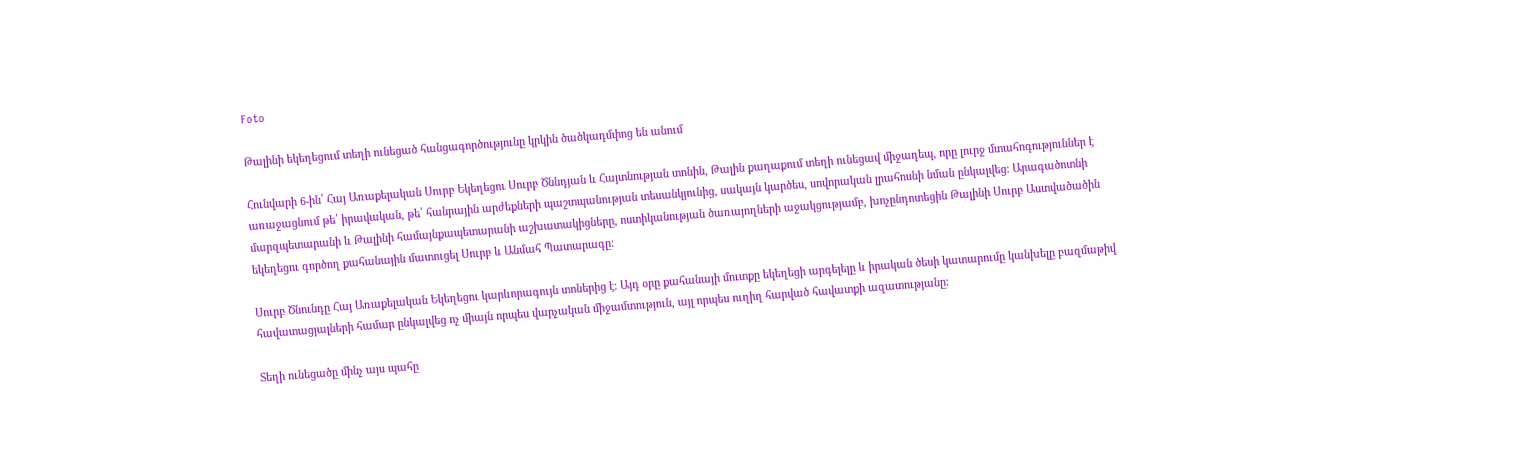Foto

Թալինի եկեղեցում տեղի ունեցած հանցագործությունը կրկին ծածկադմփոց են անում

Հունվարի 6-ին՝ Հայ Առաքելական Սուրբ Եկեղեցու Սուրբ Ծննդյան և Հայտնության տոնին, Թալին քաղաքում տեղի ունեցավ միջադեպ, որը լուրջ մտահոգություններ է առաջացնում թե՛ իրավական, թե՛ հանրային արժեքների պաշտպանության տեսանկյունից, սակայն կարծես, սովորական լրահոսնի նման ընկալվեց։ Արագածոտնի մարզպետարանի և Թալինի համայնքապետարանի աշխատակիցները, ոստիկանության ծառայողների աջակցությամբ, խոչընդոտեցին Թալինի Սուրբ Աստվածածին եկեղեցու գործող քահանային մատուցել Սուրբ և Անմահ Պատարագը։

Սուրբ Ծնունդը Հայ Առաքելական Եկեղեցու կարևորագույն տոներից է։ Այդ օրը քահանայի մուտքը եկեղեցի արգելելը և իրական ծեսի կատարումը կանխելը բազմաթիվ հավատացյալների համար ընկալվեց ոչ միայն որպես վարչական միջամտություն, այլ որպես ուղիղ հարված հավատքի ազատությանը։

Տեղի ունեցածը մինչ այս պահը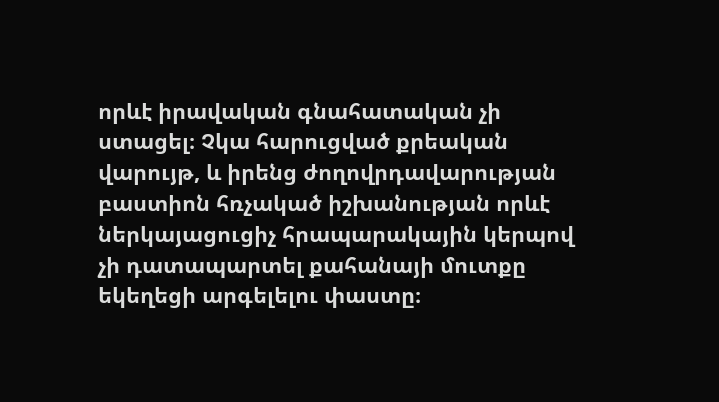որևէ իրավական գնահատական չի ստացել։ Չկա հարուցված քրեական վարույթ, և իրենց ժողովրդավարության բաստիոն հռչակած իշխանության որևէ ներկայացուցիչ հրապարակային կերպով չի դատապարտել քահանայի մուտքը եկեղեցի արգելելու փաստը։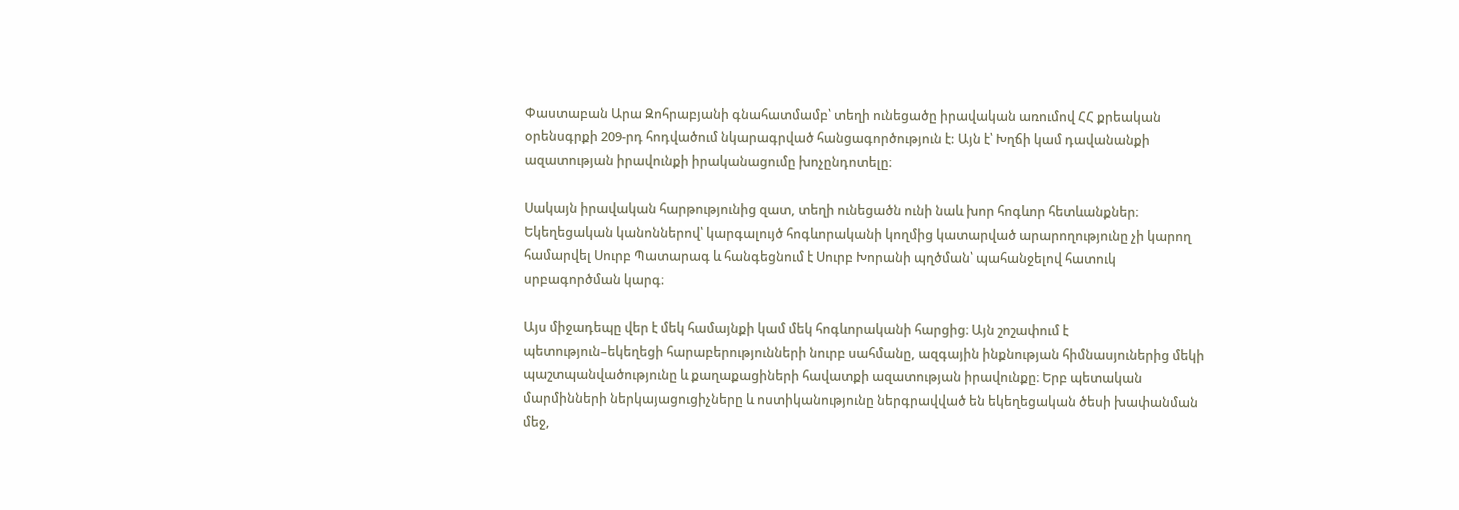Փաստաբան Արա Զոհրաբյանի գնահատմամբ՝ տեղի ունեցածը իրավական առումով ՀՀ քրեական օրենսգրքի 209-րդ հոդվածում նկարագրված հանցագործություն է: Այն է՝ Խղճի կամ դավանանքի ազատության իրավունքի իրականացումը խոչընդոտելը։

Սակայն իրավական հարթությունից զատ, տեղի ունեցածն ունի նաև խոր հոգևոր հետևանքներ։ Եկեղեցական կանոններով՝ կարգալույծ հոգևորականի կողմից կատարված արարողությունը չի կարող համարվել Սուրբ Պատարագ և հանգեցնում է Սուրբ Խորանի պղծման՝ պահանջելով հատուկ սրբագործման կարգ։

Այս միջադեպը վեր է մեկ համայնքի կամ մեկ հոգևորականի հարցից։ Այն շոշափում է պետություն–եկեղեցի հարաբերությունների նուրբ սահմանը, ազգային ինքնության հիմնասյուներից մեկի պաշտպանվածությունը և քաղաքացիների հավատքի ազատության իրավունքը։ Երբ պետական մարմինների ներկայացուցիչները և ոստիկանությունը ներգրավված են եկեղեցական ծեսի խափանման մեջ,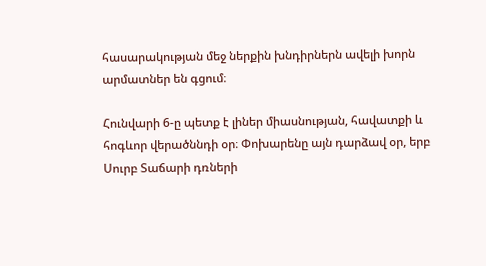հասարակության մեջ ներքին խնդիրներն ավելի խորն արմատներ են գցում։

Հունվարի 6-ը պետք է լիներ միասնության, հավատքի և հոգևոր վերածննդի օր։ Փոխարենը այն դարձավ օր, երբ Սուրբ Տաճարի դռների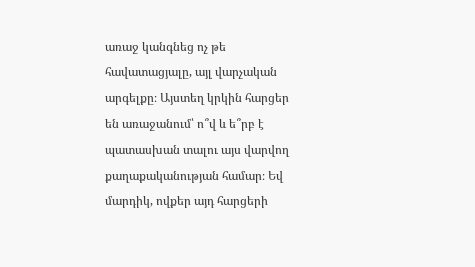առաջ կանգնեց ոչ թե հավատացյալը, այլ վարչական արգելքը։ Այստեղ կրկին հարցեր են առաջանում՝ ո՞վ և ե՞րբ է պատասխան տալու այս վարվող քաղաքականության համար։ Եվ մարդիկ, ովքեր այդ հարցերի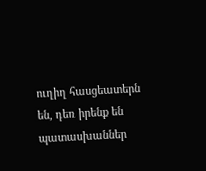ուղիղ հասցեատերն են, դեռ իրենք են պատասխաններ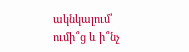ակնկալում՝ ումի՞ց և ի՞նչ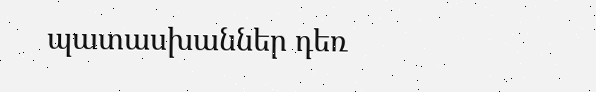պատասխաններ դեռ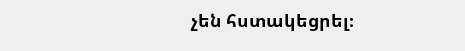չեն հստակեցրել։